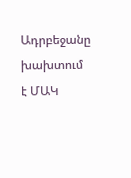Ադրբեջանը խախտում է ՄԱԿ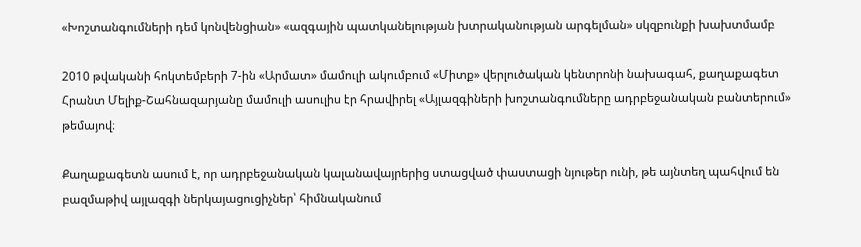«Խոշտանգումների դեմ կոնվենցիան» «ազգային պատկանելության խտրականության արգելման» սկզբունքի խախտմամբ

2010 թվականի հոկտեմբերի 7-ին «Արմատ» մամուլի ակումբում «Միտք» վերլուծական կենտրոնի նախագահ, քաղաքագետ Հրանտ Մելիք-Շահնազարյանը մամուլի ասուլիս էր հրավիրել «Այլազգիների խոշտանգումները ադրբեջանական բանտերում» թեմայով։

Քաղաքագետն ասում է, որ ադրբեջանական կալանավայրերից ստացված փաստացի նյութեր ունի, թե այնտեղ պահվում են բազմաթիվ այլազգի ներկայացուցիչներ՝ հիմնականում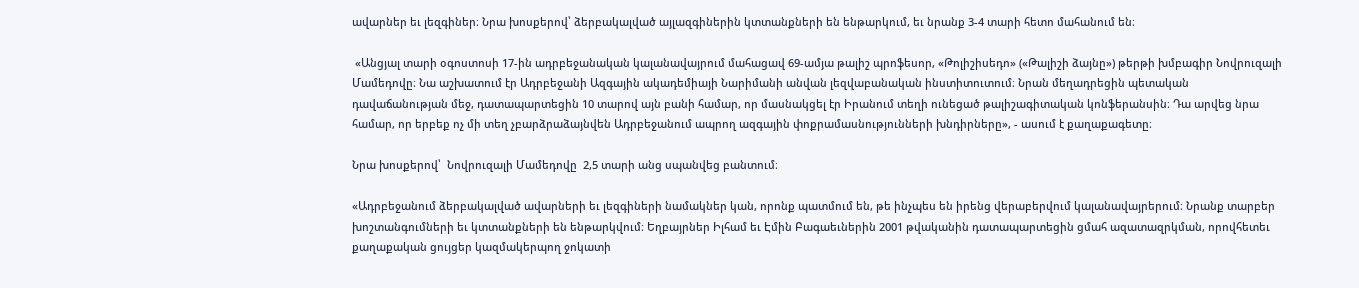ավարներ եւ լեզգիներ։ Նրա խոսքերով՝ ձերբակալված այլազգիներին կտտանքների են ենթարկում, եւ նրանք 3-4 տարի հետո մահանում են։

 «Անցյալ տարի օգոստոսի 17-ին ադրբեջանական կալանավայրում մահացավ 69-ամյա թալիշ պրոֆեսոր, «Թոլիշիսեդո» («Թալիշի ձայնը») թերթի խմբագիր Նովրուզալի Մամեդովը։ Նա աշխատում էր Ադրբեջանի Ազգային ակադեմիայի Նարիմանի անվան լեզվաբանական ինստիտուտում։ Նրան մեղադրեցին պետական դավաճանության մեջ, դատապարտեցին 10 տարով այն բանի համար, որ մասնակցել էր Իրանում տեղի ունեցած թալիշագիտական կոնֆերանսին։ Դա արվեց նրա համար, որ երբեք ոչ մի տեղ չբարձրաձայնվեն Ադրբեջանում ապրող ազգային փոքրամասնությունների խնդիրները», - ասում է քաղաքագետը։

Նրա խոսքերով՝  Նովրուզալի Մամեդովը  2,5 տարի անց սպանվեց բանտում։

«Ադրբեջանում ձերբակալված ավարների եւ լեզգիների նամակներ կան, որոնք պատմում են, թե ինչպես են իրենց վերաբերվում կալանավայրերում։ Նրանք տարբեր խոշտանգումների եւ կտտանքների են ենթարկվում։ Եղբայրներ Իլհամ եւ Էմին Բագաեւներին 2001 թվականին դատապարտեցին ցմահ ազատազրկման, որովհետեւ քաղաքական ցույցեր կազմակերպող ջոկատի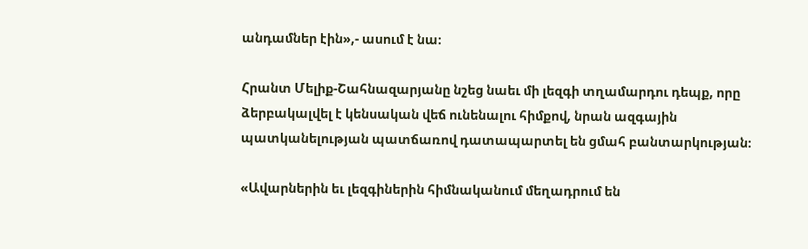անդամներ էին»,- ասում է նա։

Հրանտ Մելիք-Շահնազարյանը նշեց նաեւ մի լեզգի տղամարդու դեպք, որը ձերբակալվել է կենսական վեճ ունենալու հիմքով, նրան ազգային պատկանելության պատճառով դատապարտել են ցմահ բանտարկության։

«Ավարներին եւ լեզգիներին հիմնականում մեղադրում են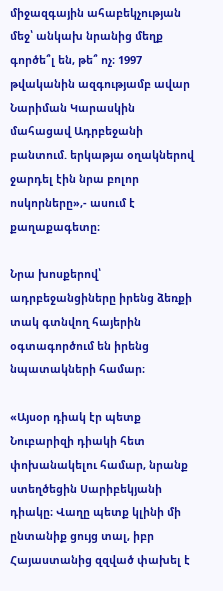միջազգային ահաբեկչության մեջ՝ անկախ նրանից մեղք գործե՞լ են, թե՞ ոչ։ 1997 թվականին ազգությամբ ավար Նարիման Կարասկին մահացավ Ադրբեջանի բանտում. երկաթյա օղակներով ջարդել էին նրա բոլոր ոսկորները»,- ասում է քաղաքագետը։

Նրա խոսքերով՝ ադրբեջանցիները իրենց ձեռքի տակ գտնվող հայերին օգտագործում են իրենց նպատակների համար։

«Այսօր դիակ էր պետք Նուբարիզի դիակի հետ փոխանակելու համար, նրանք ստեղծեցին Սարիբեկյանի դիակը։ Վաղը պետք կլինի մի ընտանիք ցույց տալ, իբր Հայաստանից զզված փախել է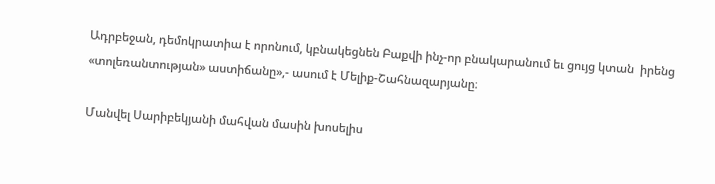Ադրբեջան, դեմոկրատիա է որոնում, կբնակեցնեն Բաքվի ինչ-որ բնակարանում եւ ցույց կտան  իրենց «տոլեռանտության» աստիճանը»,- ասում է Մելիք-Շահնազարյանը։

Մանվել Սարիբեկյանի մահվան մասին խոսելիս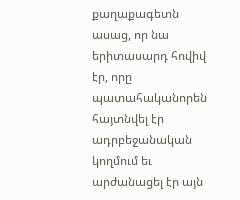քաղաքագետն ասաց, որ նա երիտասարդ հովիվ  էր, որը պատահականորեն հայտնվել էր ադրբեջանական կողմում եւ արժանացել էր այն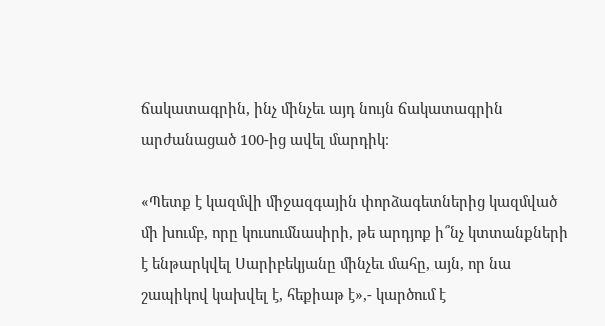ճակատագրին, ինչ մինչեւ այդ նույն ճակատագրին արժանացած 100-ից ավել մարդիկ։

«Պետք է կազմվի միջազգային փորձագետներից կազմված մի խումբ, որը կուսումնասիրի, թե արդյոք ի՞նչ կտտանքների է ենթարկվել Սարիբեկյանը մինչեւ մահը, այն, որ նա շապիկով կախվել է, հեքիաթ է»,- կարծում է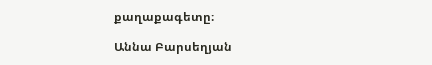քաղաքագետը։

Աննա Բարսեղյան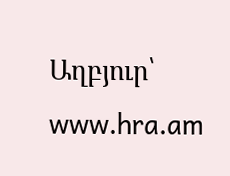Աղբյուր՝  www.hra.am